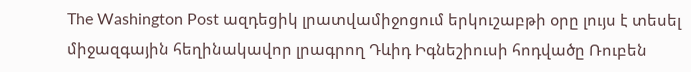The Washington Post ազդեցիկ լրատվամիջոցում երկուշաբթի օրը լույս է տեսել միջազգային հեղինակավոր լրագրող Դևիդ Իգնեշիուսի հոդվածը Ռուբեն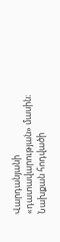Վարդանյանի «դատավարության» մասին։ Նախքան հոդվածի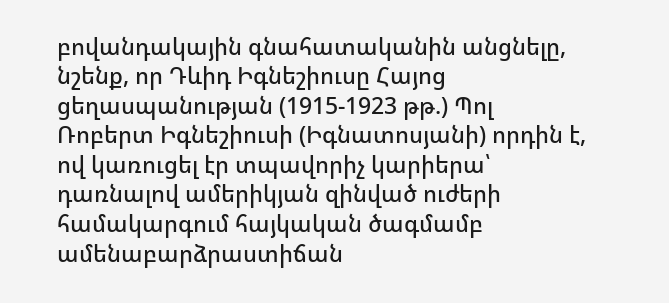բովանդակային գնահատականին անցնելը, նշենք, որ Դևիդ Իգնեշիուսը Հայոց ցեղասպանության (1915-1923 թթ.) Պոլ Ռոբերտ Իգնեշիուսի (Իգնատոսյանի) որդին է, ով կառուցել էր տպավորիչ կարիերա՝ դառնալով ամերիկյան զինված ուժերի համակարգում հայկական ծագմամբ ամենաբարձրաստիճան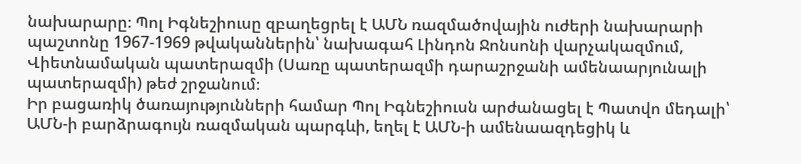նախարարը։ Պոլ Իգնեշիուսը զբաղեցրել է ԱՄՆ ռազմածովային ուժերի նախարարի պաշտոնը 1967-1969 թվականներին՝ նախագահ Լինդոն Ջոնսոնի վարչակազմում, Վիետնամական պատերազմի (Սառը պատերազմի դարաշրջանի ամենաարյունալի պատերազմի) թեժ շրջանում։
Իր բացառիկ ծառայությունների համար Պոլ Իգնեշիուսն արժանացել է Պատվո մեդալի՝ ԱՄՆ-ի բարձրագույն ռազմական պարգևի, եղել է ԱՄՆ-ի ամենաազդեցիկ և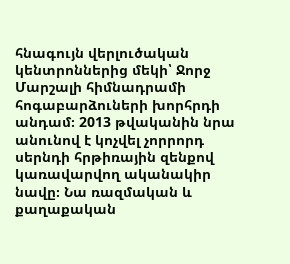հնագույն վերլուծական կենտրոններից մեկի՝ Ջորջ Մարշալի հիմնադրամի հոգաբարձուների խորհրդի անդամ։ 2013 թվականին նրա անունով է կոչվել չորրորդ սերնդի հրթիռային զենքով կառավարվող ականակիր նավը։ Նա ռազմական և քաղաքական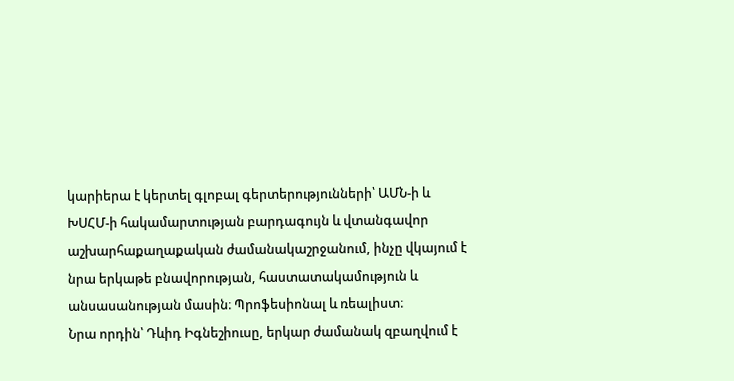կարիերա է կերտել գլոբալ գերտերությունների՝ ԱՄՆ-ի և ԽՍՀՄ-ի հակամարտության բարդագույն և վտանգավոր աշխարհաքաղաքական ժամանակաշրջանում, ինչը վկայում է նրա երկաթե բնավորության, հաստատակամություն և անսասանության մասին։ Պրոֆեսիոնալ և ռեալիստ։
Նրա որդին՝ Դևիդ Իգնեշիուսը, երկար ժամանակ զբաղվում է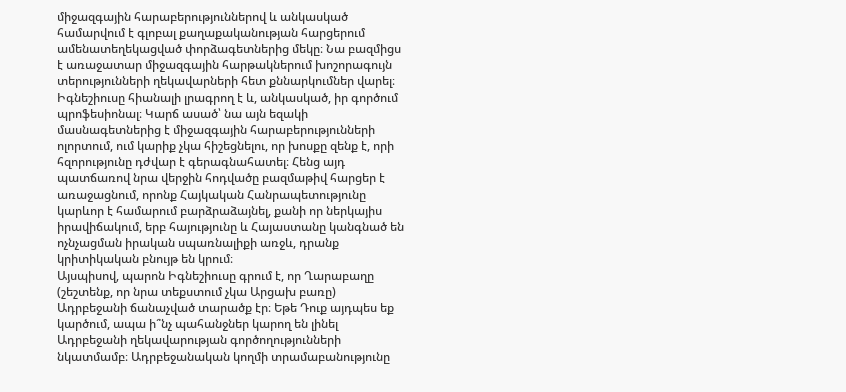միջազգային հարաբերություններով և անկասկած համարվում է գլոբալ քաղաքականության հարցերում ամենատեղեկացված փորձագետներից մեկը։ Նա բազմիցս է առաջատար միջազգային հարթակներում խոշորագույն տերությունների ղեկավարների հետ քննարկումներ վարել։ Իգնեշիուսը հիանալի լրագրող է և, անկասկած, իր գործում պրոֆեսիոնալ։ Կարճ ասած՝ նա այն եզակի մասնագետներից է միջազգային հարաբերությունների ոլորտում, ում կարիք չկա հիշեցնելու, որ խոսքը զենք է, որի հզորությունը դժվար է գերագնահատել։ Հենց այդ պատճառով նրա վերջին հոդվածը բազմաթիվ հարցեր է առաջացնում, որոնք Հայկական Հանրապետությունը կարևոր է համարում բարձրաձայնել, քանի որ ներկայիս իրավիճակում, երբ հայությունը և Հայաստանը կանգնած են ոչնչացման իրական սպառնալիքի առջև, դրանք կրիտիկական բնույթ են կրում։
Այսպիսով, պարոն Իգնեշիուսը գրում է, որ Ղարաբաղը (շեշտենք, որ նրա տեքստում չկա Արցախ բառը) Ադրբեջանի ճանաչված տարածք էր։ Եթե Դուք այդպես եք կարծում, ապա ի՞նչ պահանջներ կարող են լինել Ադրբեջանի ղեկավարության գործողությունների նկատմամբ։ Ադրբեջանական կողմի տրամաբանությունը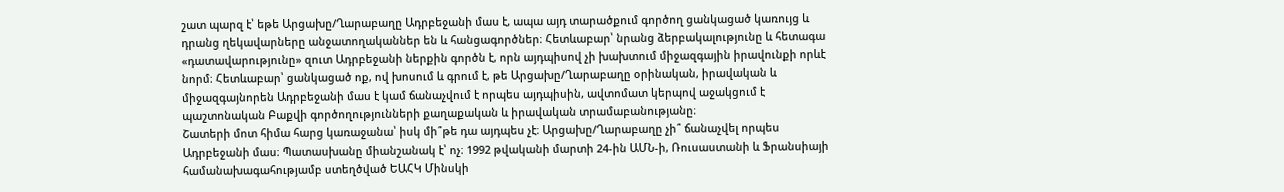շատ պարզ է՝ եթե Արցախը/Ղարաբաղը Ադրբեջանի մաս է, ապա այդ տարածքում գործող ցանկացած կառույց և դրանց ղեկավարները անջատողականներ են և հանցագործներ։ Հետևաբար՝ նրանց ձերբակալությունը և հետագա «դատավարությունը» զուտ Ադրբեջանի ներքին գործն է, որն այդպիսով չի խախտում միջազգային իրավունքի որևէ նորմ։ Հետևաբար՝ ցանկացած ոք, ով խոսում և գրում է, թե Արցախը/Ղարաբաղը օրինական, իրավական և միջազգայնորեն Ադրբեջանի մաս է կամ ճանաչվում է որպես այդպիսին, ավտոմատ կերպով աջակցում է պաշտոնական Բաքվի գործողությունների քաղաքական և իրավական տրամաբանությանը։
Շատերի մոտ հիմա հարց կառաջանա՝ իսկ մի՞թե դա այդպես չէ։ Արցախը/Ղարաբաղը չի՞ ճանաչվել որպես Ադրբեջանի մաս։ Պատասխանը միանշանակ է՝ ոչ։ 1992 թվականի մարտի 24-ին ԱՄՆ-ի, Ռուսաստանի և Ֆրանսիայի համանախագահությամբ ստեղծված ԵԱՀԿ Մինսկի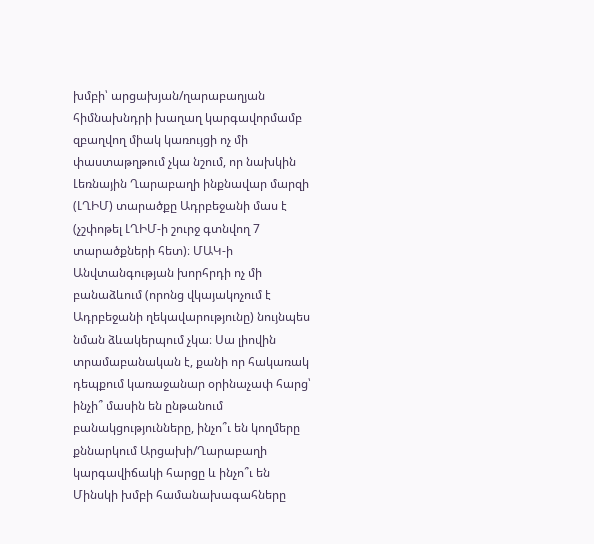խմբի՝ արցախյան/ղարաբաղյան հիմնախնդրի խաղաղ կարգավորմամբ զբաղվող միակ կառույցի ոչ մի փաստաթղթում չկա նշում, որ նախկին Լեռնային Ղարաբաղի ինքնավար մարզի (ԼՂԻՄ) տարածքը Ադրբեջանի մաս է (չշփոթել ԼՂԻՄ-ի շուրջ գտնվող 7 տարածքների հետ)։ ՄԱԿ-ի Անվտանգության խորհրդի ոչ մի բանաձևում (որոնց վկայակոչում է Ադրբեջանի ղեկավարությունը) նույնպես նման ձևակերպում չկա։ Սա լիովին տրամաբանական է, քանի որ հակառակ դեպքում կառաջանար օրինաչափ հարց՝ ինչի՞ մասին են ընթանում բանակցությունները, ինչո՞ւ են կողմերը քննարկում Արցախի/Ղարաբաղի կարգավիճակի հարցը և ինչո՞ւ են Մինսկի խմբի համանախագահները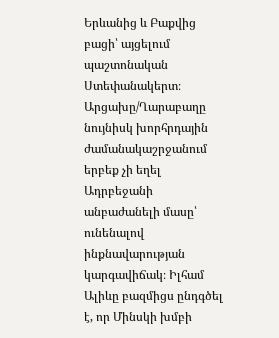Երևանից և Բաքվից բացի՝ այցելում պաշտոնական Ստեփանակերտ։ Արցախը/Ղարաբաղը նույնիսկ խորհրդային ժամանակաշրջանում երբեք չի եղել Ադրբեջանի անբաժանելի մասը՝ ունենալով ինքնավարության կարգավիճակ։ Իլհամ Ալիևը բազմիցս ընդգծել է, որ Մինսկի խմբի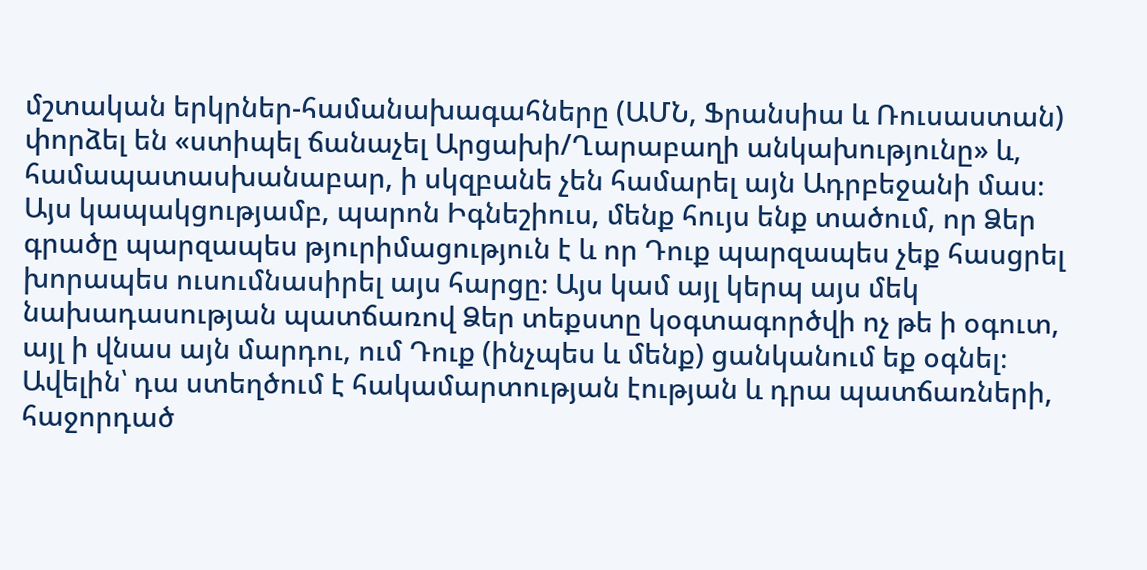մշտական երկրներ-համանախագահները (ԱՄՆ, Ֆրանսիա և Ռուսաստան) փորձել են «ստիպել ճանաչել Արցախի/Ղարաբաղի անկախությունը» և, համապատասխանաբար, ի սկզբանե չեն համարել այն Ադրբեջանի մաս։
Այս կապակցությամբ, պարոն Իգնեշիուս, մենք հույս ենք տածում, որ Ձեր գրածը պարզապես թյուրիմացություն է և որ Դուք պարզապես չեք հասցրել խորապես ուսումնասիրել այս հարցը։ Այս կամ այլ կերպ այս մեկ նախադասության պատճառով Ձեր տեքստը կօգտագործվի ոչ թե ի օգուտ, այլ ի վնաս այն մարդու, ում Դուք (ինչպես և մենք) ցանկանում եք օգնել։ Ավելին՝ դա ստեղծում է հակամարտության էության և դրա պատճառների, հաջորդած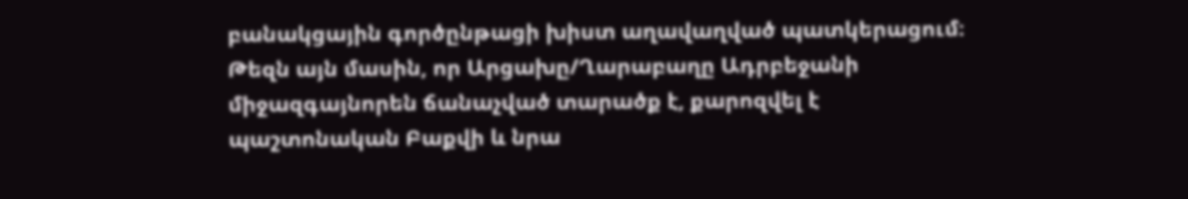բանակցային գործընթացի խիստ աղավաղված պատկերացում։ Թեզն այն մասին, որ Արցախը/Ղարաբաղը Ադրբեջանի միջազգայնորեն ճանաչված տարածք է, քարոզվել է պաշտոնական Բաքվի և նրա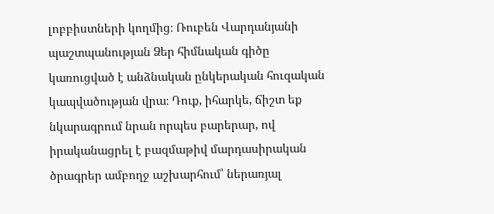լոբբիստների կողմից։ Ռուբեն Վարդանյանի պաշտպանության Ձեր հիմնական գիծը կառուցված է անձնական ընկերական հուզական կապվածության վրա։ Դուք, իհարկե, ճիշտ եք նկարագրում նրան որպես բարերար, ով իրականացրել է բազմաթիվ մարդասիրական ծրագրեր ամբողջ աշխարհում՝ ներառյալ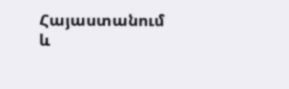Հայաստանում և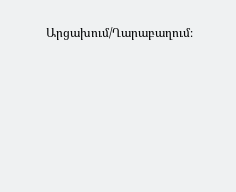Արցախում/Ղարաբաղում։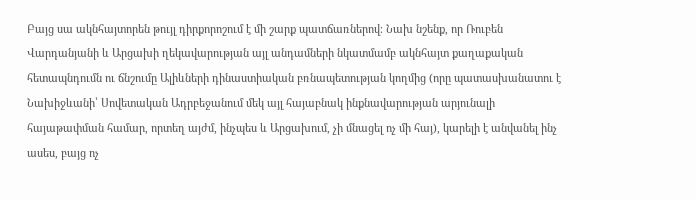Բայց սա ակնհայտորեն թույլ դիրքորոշում է մի շարք պատճառներով։ Նախ նշենք, որ Ռուբեն Վարդանյանի և Արցախի ղեկավարության այլ անդամների նկատմամբ ակնհայտ քաղաքական հետապնդումն ու ճնշումը Ալիևների դինաստիական բռնապետության կողմից (որը պատասխանատու է Նախիջևանի՝ Սովետական Ադրբեջանում մեկ այլ հայաբնակ ինքնավարության արյունալի հայաթափման համար, որտեղ այժմ, ինչպես և Արցախում, չի մնացել ոչ մի հայ), կարելի է անվանել ինչ ասես, բայց ոչ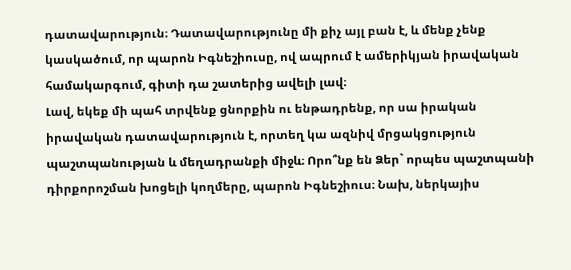դատավարություն։ Դատավարությունը մի քիչ այլ բան է, և մենք չենք կասկածում, որ պարոն Իգնեշիուսը, ով ապրում է ամերիկյան իրավական համակարգում, գիտի դա շատերից ավելի լավ։
Լավ, եկեք մի պահ տրվենք ցնորքին ու ենթադրենք, որ սա իրական իրավական դատավարություն է, որտեղ կա ազնիվ մրցակցություն պաշտպանության և մեղադրանքի միջև։ Որո՞նք են Ձեր` որպես պաշտպանի դիրքորոշման խոցելի կողմերը, պարոն Իգնեշիուս։ Նախ, ներկայիս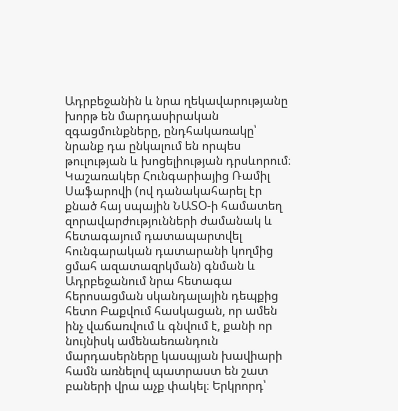Ադրբեջանին և նրա ղեկավարությանը խորթ են մարդասիրական զգացմունքները, ընդհակառակը՝ նրանք դա ընկալում են որպես թուլության և խոցելիության դրսևորում։ Կաշառակեր Հունգարիայից Ռամիլ Սաֆարովի (ով դանակահարել էր քնած հայ սպային ՆԱՏՕ-ի համատեղ զորավարժությունների ժամանակ և հետագայում դատապարտվել հունգարական դատարանի կողմից ցմահ ազատազրկման) գնման և Ադրբեջանում նրա հետագա հերոսացման սկանդալային դեպքից հետո Բաքվում հասկացան, որ ամեն ինչ վաճառվում և գնվում է, քանի որ նույնիսկ ամենաեռանդուն մարդասերները կասպյան խավիարի համն առնելով պատրաստ են շատ բաների վրա աչք փակել։ Երկրորդ՝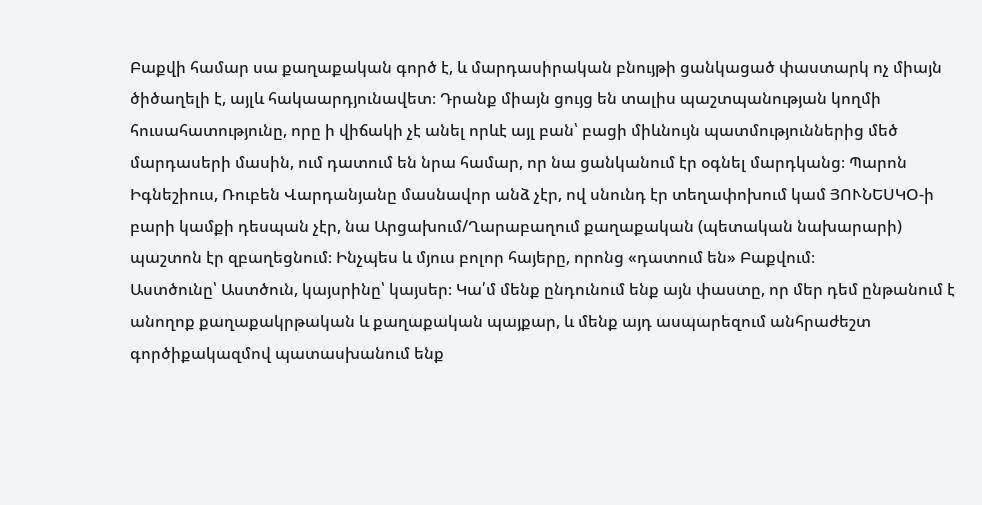Բաքվի համար սա քաղաքական գործ է, և մարդասիրական բնույթի ցանկացած փաստարկ ոչ միայն ծիծաղելի է, այլև հակաարդյունավետ։ Դրանք միայն ցույց են տալիս պաշտպանության կողմի հուսահատությունը, որը ի վիճակի չէ անել որևէ այլ բան՝ բացի միևնույն պատմություններից մեծ մարդասերի մասին, ում դատում են նրա համար, որ նա ցանկանում էր օգնել մարդկանց։ Պարոն Իգնեշիուս, Ռուբեն Վարդանյանը մասնավոր անձ չէր, ով սնունդ էր տեղափոխում կամ ՅՈՒՆԵՍԿՕ-ի բարի կամքի դեսպան չէր, նա Արցախում/Ղարաբաղում քաղաքական (պետական նախարարի) պաշտոն էր զբաղեցնում։ Ինչպես և մյուս բոլոր հայերը, որոնց «դատում են» Բաքվում։
Աստծունը՝ Աստծուն, կայսրինը՝ կայսեր։ Կա՛մ մենք ընդունում ենք այն փաստը, որ մեր դեմ ընթանում է անողոք քաղաքակրթական և քաղաքական պայքար, և մենք այդ ասպարեզում անհրաժեշտ գործիքակազմով պատասխանում ենք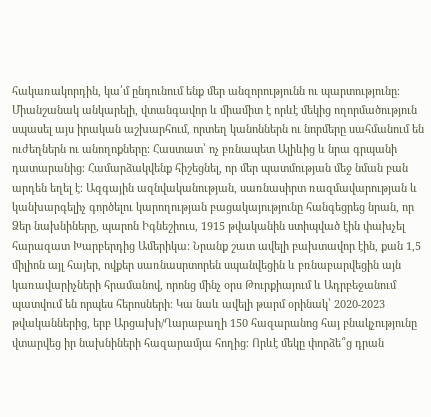հակառակորդին, կա՛մ ընդունում ենք մեր անզորությունն ու պարտությունը։ Միանշանակ անկարելի, վտանգավոր և միամիտ է որևէ մեկից ողորմածություն սպասել այս իրական աշխարհում, որտեղ կանոններն ու նորմերը սահմանում են ուժեղներն ու անողոքները։ Հաստատ՝ ոչ բռնապետ Ալիևից և նրա գրպանի դատարանից։ Համարձակվենք հիշեցնել, որ մեր պատմության մեջ նման բան արդեն եղել է։ Ազգային ազնվականության, սառնասիրտ ռազմավարության և կանխարգելիչ գործելու կարողության բացակայությունը հանգեցրեց նրան, որ Ձեր նախնիները, պարոն Իգնեշիուս, 1915 թվականին ստիպված էին փախչել հարազատ Խարբերդից Ամերիկա։ Նրանք շատ ավելի բախտավոր էին, քան 1,5 միլիոն այլ հայեր, ովքեր սառնասրտորեն սպանվեցին և բռնաբարվեցին այն կառավարիչների հրամանով, որոնց մինչ օրս Թուրքիայում և Ադրբեջանում պատվում են որպես հերոսների։ Կա նաև ավելի թարմ օրինակ՝ 2020-2023 թվականներից, երբ Արցախի/Ղարաբաղի 150 հազարանոց հայ բնակչությունը վտարվեց իր նախնիների հազարամյա հողից։ Որևէ մեկը փորձե՞ց դրան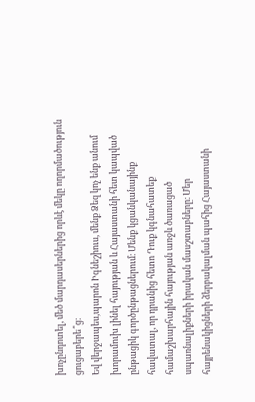խոչընդոտել, մեծ մարդասերներից որևէ մեկը ողորմածություն ցուցաբերե՞ց։
Եվ վերջապես,պարոն Իգնեշիուս, մենք Ձեզ կոչ ենք անում խորամուխ լինել հայության և Հայաստանի հետ կապված ընթացիկ գործընթացներում։ Մենք կցանկանայինք հավատալ, որ դրանից հետո Դուք կգնահատեք համաշխարհային հայության առջև ծառացած սպառնալիքների իրական մասշտաբները։ Մեր հայրենակիցների ձերբակալման պահից Հայաստանի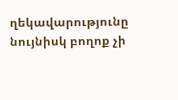ղեկավարությունը նույնիսկ բողոք չի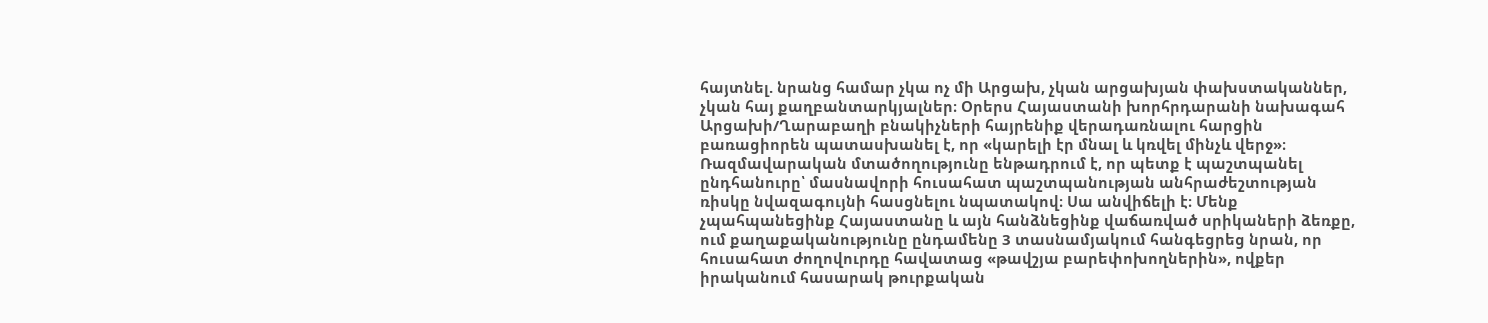հայտնել. նրանց համար չկա ոչ մի Արցախ, չկան արցախյան փախստականներ, չկան հայ քաղբանտարկյալներ։ Օրերս Հայաստանի խորհրդարանի նախագահ Արցախի/Ղարաբաղի բնակիչների հայրենիք վերադառնալու հարցին բառացիորեն պատասխանել է, որ «կարելի էր մնալ և կռվել մինչև վերջ»։
Ռազմավարական մտածողությունը ենթադրում է, որ պետք է պաշտպանել ընդհանուրը՝ մասնավորի հուսահատ պաշտպանության անհրաժեշտության ռիսկը նվազագույնի հասցնելու նպատակով։ Սա անվիճելի է։ Մենք չպահպանեցինք Հայաստանը և այն հանձնեցինք վաճառված սրիկաների ձեռքը, ում քաղաքականությունը ընդամենը 3 տասնամյակում հանգեցրեց նրան, որ հուսահատ ժողովուրդը հավատաց «թավշյա բարեփոխողներին», ովքեր իրականում հասարակ թուրքական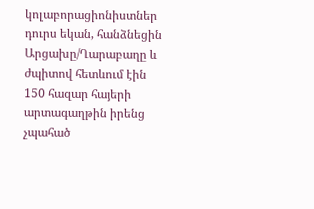կոլաբորացիոնիստներ դուրս եկան, հանձնեցին Արցախը/Ղարաբաղը և ժպիտով հետևում էին 150 հազար հայերի արտագաղթին իրենց չպահած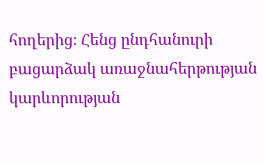հողերից։ Հենց ընդհանուրի բացարձակ առաջնահերթության կարևորության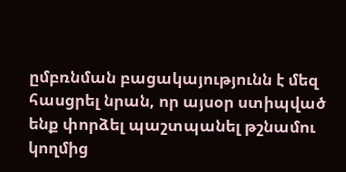ըմբռնման բացակայությունն է մեզ հասցրել նրան, որ այսօր ստիպված ենք փորձել պաշտպանել թշնամու կողմից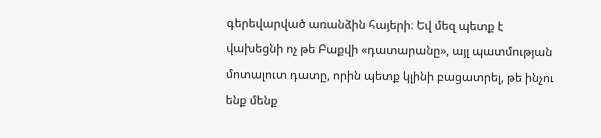գերեվարված առանձին հայերի։ Եվ մեզ պետք է վախեցնի ոչ թե Բաքվի «դատարանը», այլ պատմության մոտալուտ դատը, որին պետք կլինի բացատրել, թե ինչու ենք մենք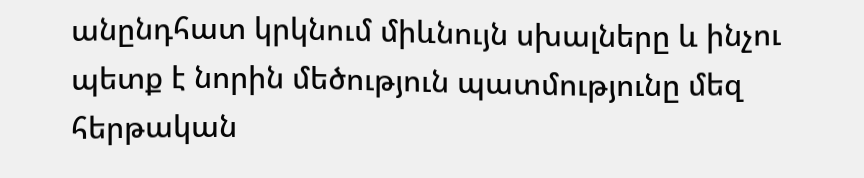անընդհատ կրկնում միևնույն սխալները և ինչու պետք է նորին մեծություն պատմությունը մեզ հերթական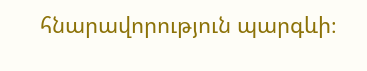հնարավորություն պարգևի։